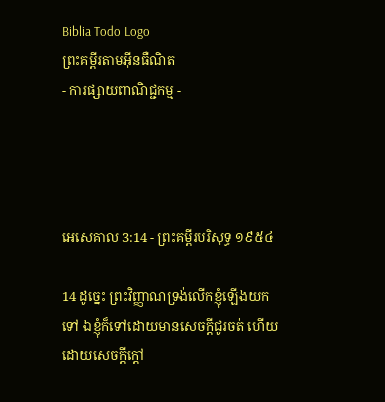Biblia Todo Logo
ព្រះគម្ពីរតាមអ៊ីនធឺណិត
- ការផ្សាយពាណិជ្ជកម្ម -




អេ‌សេ‌គាល 3:14 - ព្រះគម្ពីរបរិសុទ្ធ ១៩៥៤

14 ដូច្នេះ ព្រះ‌វិញ្ញាណទ្រង់លើកខ្ញុំឡើងយកទៅ ឯខ្ញុំក៏ទៅដោយមានសេចក្ដីជូរចត់ ហើយដោយសេចក្ដីក្តៅ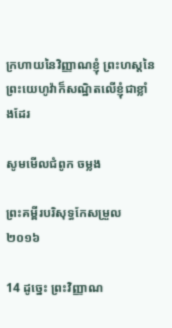ក្រហាយនៃវិញ្ញាណខ្ញុំ ព្រះ‌ហស្តនៃព្រះ‌យេហូវ៉ាក៏សណ្ឋិតលើខ្ញុំជាខ្លាំងដែរ

សូមមើលជំពូក ចម្លង

ព្រះគម្ពីរបរិសុទ្ធកែសម្រួល ២០១៦

14 ដូច្នេះ ព្រះ‌វិញ្ញាណ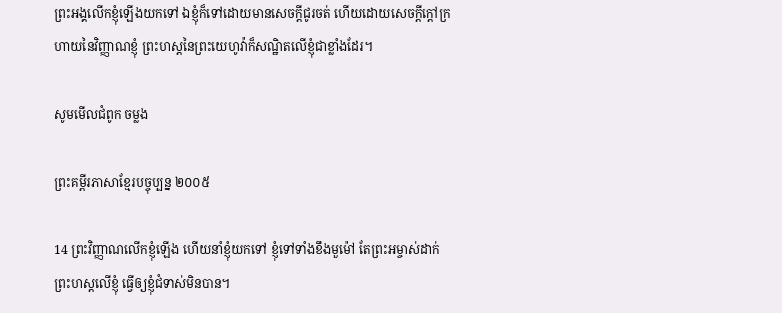ព្រះ‌អង្គលើកខ្ញុំឡើងយកទៅ ឯខ្ញុំក៏ទៅដោយមានសេចក្ដីជូរចត់ ហើយដោយសេចក្ដីក្តៅក្រហាយនៃវិញ្ញាណខ្ញុំ ព្រះ‌ហស្តនៃព្រះ‌យេហូវ៉ាក៏សណ្ឋិតលើខ្ញុំជាខ្លាំងដែរ។

សូមមើលជំពូក ចម្លង

ព្រះគម្ពីរភាសាខ្មែរបច្ចុប្បន្ន ២០០៥

14 ព្រះ‌វិញ្ញាណលើកខ្ញុំឡើង ហើយនាំខ្ញុំយកទៅ ខ្ញុំទៅទាំងខឹងមួម៉ៅ តែព្រះ‌អម្ចាស់ដាក់ព្រះ‌ហស្ដលើខ្ញុំ ធ្វើឲ្យខ្ញុំជំទាស់មិនបាន។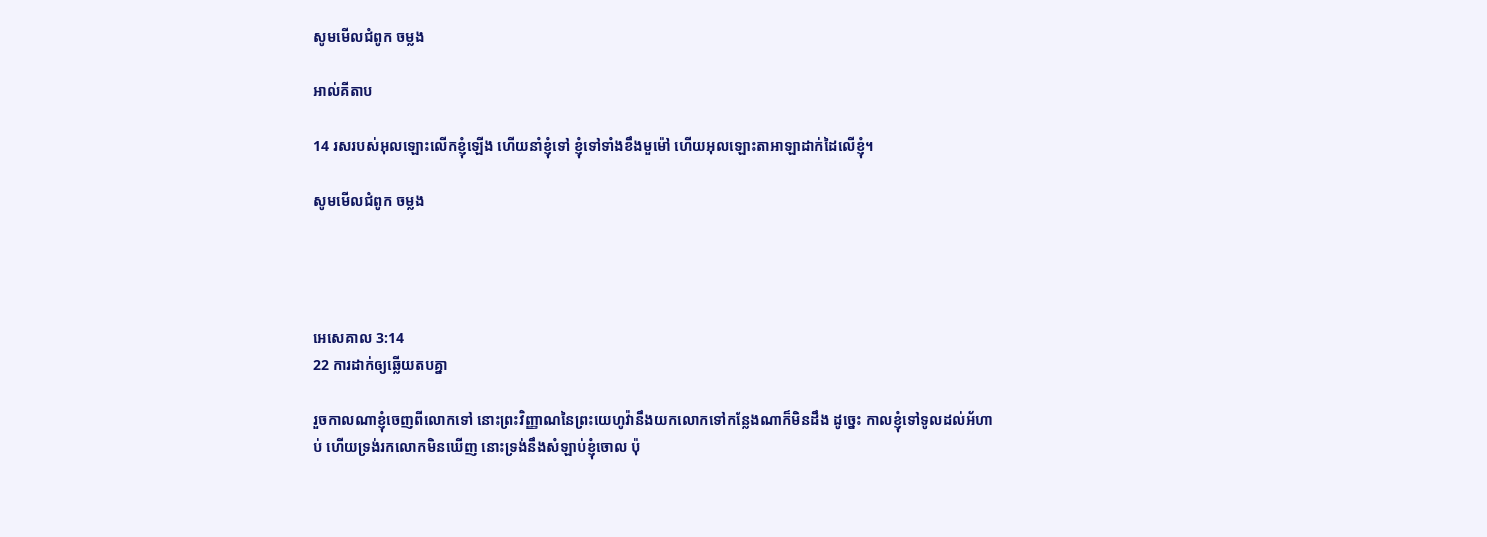សូមមើលជំពូក ចម្លង

អាល់គីតាប

14 រសរបស់អុលឡោះលើកខ្ញុំឡើង ហើយនាំខ្ញុំទៅ ខ្ញុំទៅទាំងខឹងមួម៉ៅ ហើយអុលឡោះ‌តាអាឡាដាក់ដៃលើខ្ញុំ។

សូមមើលជំពូក ចម្លង




អេ‌សេ‌គាល 3:14
22 ការដាក់ឲ្យឆ្លើយតបគ្នា

រួចកាលណាខ្ញុំចេញពីលោកទៅ នោះព្រះ‌វិញ្ញាណនៃព្រះ‌យេហូវ៉ានឹងយកលោកទៅកន្លែងណាក៏មិនដឹង ដូច្នេះ កាលខ្ញុំទៅទូលដល់អ័ហាប់ ហើយទ្រង់រកលោកមិនឃើញ នោះទ្រង់នឹងសំឡាប់ខ្ញុំចោល ប៉ុ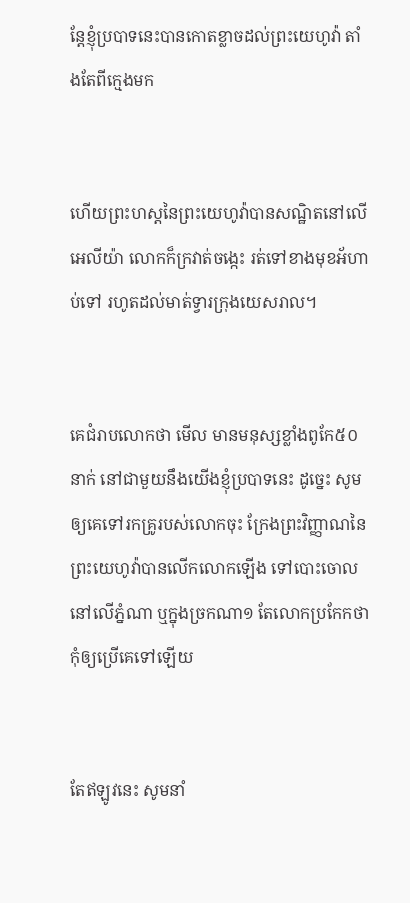ន្តែខ្ញុំប្របាទនេះបានកោត‌ខ្លាចដល់ព្រះ‌យេហូវ៉ា តាំងតែពីក្មេងមក


ហើយព្រះ‌ហស្តនៃព្រះ‌យេហូវ៉ាបានសណ្ឋិតនៅលើអេលីយ៉ា លោកក៏ក្រវាត់ចង្កេះ រត់ទៅខាងមុខអ័ហាប់ទៅ រហូតដល់មាត់ទ្វារក្រុងយេស‌រាល។


គេជំរាបលោកថា មើល មានមនុស្សខ្លាំងពូកែ៥០នាក់ នៅជាមួយនឹងយើងខ្ញុំប្របាទនេះ ដូច្នេះ សូមឲ្យគេទៅរកគ្រូរបស់លោកចុះ ក្រែងព្រះ‌វិញ្ញាណនៃព្រះ‌យេហូវ៉ាបានលើកលោកឡើង ទៅបោះចោលនៅលើភ្នំណា ឬក្នុងច្រកណា១ តែលោកប្រកែកថា កុំឲ្យប្រើគេទៅឡើយ


តែឥឡូវនេះ សូមនាំ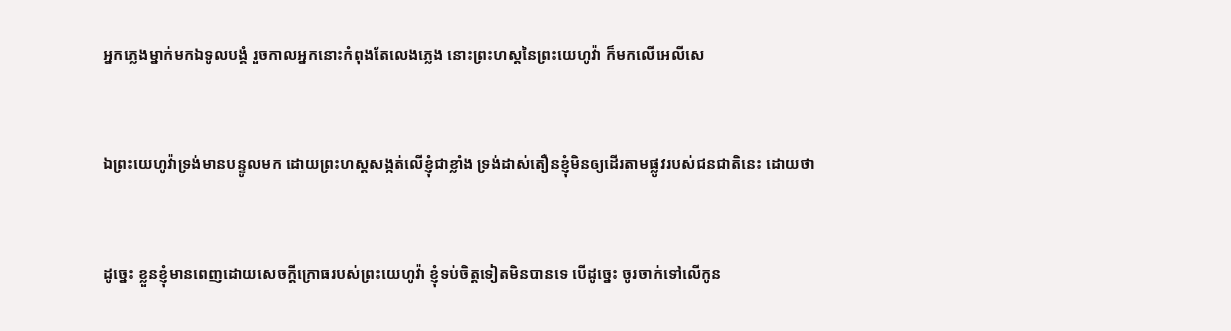អ្នកភ្លេងម្នាក់មកឯទូលបង្គំ រួចកាលអ្នកនោះកំពុងតែលេងភ្លេង នោះព្រះ‌ហស្តនៃព្រះ‌យេហូវ៉ា ក៏មកលើអេលី‌សេ


ឯព្រះ‌យេហូវ៉ាទ្រង់មានបន្ទូលមក ដោយព្រះ‌ហស្តសង្កត់លើខ្ញុំជាខ្លាំង ទ្រង់ដាស់‌តឿនខ្ញុំមិនឲ្យដើរតាមផ្លូវរបស់ជន‌ជាតិនេះ ដោយថា


ដូច្នេះ ខ្លួនខ្ញុំមានពេញដោយសេចក្ដីក្រោធរបស់ព្រះ‌យេហូវ៉ា ខ្ញុំទប់ចិត្តទៀតមិនបានទេ បើដូច្នេះ ចូរចាក់ទៅលើកូន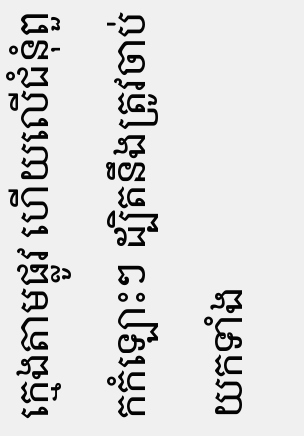ក្មេងតាមផ្លូវ ហើយលើជំនុំពួកកំឡោះៗ ដ្បិតនឹងត្រូវចាប់យកទាំង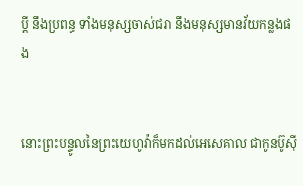ប្ដី នឹងប្រពន្ធ ទាំងមនុស្សចាស់‌ជរា នឹងមនុស្សមានវ័យកន្លងផង


នោះព្រះ‌បន្ទូលនៃព្រះ‌យេហូវ៉ាក៏មកដល់អេសេ‌គាល ជាកូនប៊ូស៊ី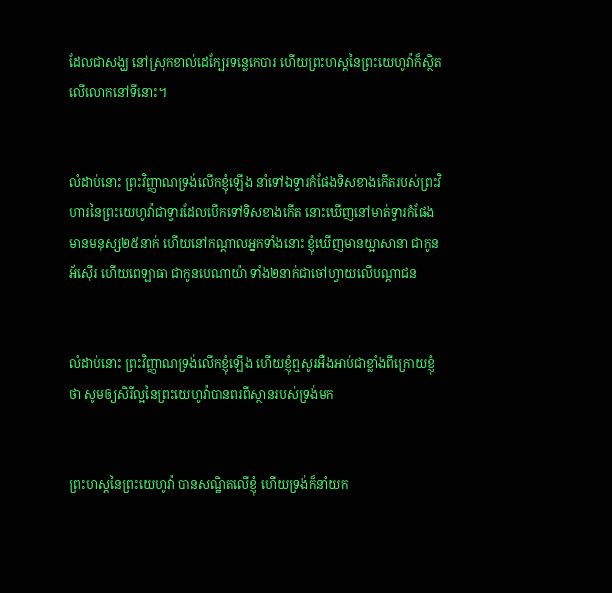ដែលជាសង្ឃ នៅស្រុកខាល់ដេក្បែរទន្លេកេបារ ហើយព្រះ‌ហស្តនៃព្រះ‌យេហូវ៉ាក៏ស្ថិតលើលោកនៅទីនោះ។


លំដាប់នោះ ព្រះ‌វិញ្ញាណទ្រង់លើកខ្ញុំឡើង នាំទៅឯទ្វារកំផែងទិសខាងកើតរបស់ព្រះ‌វិហារនៃព្រះ‌យេហូវ៉ាជាទ្វារដែលបើកទៅទិសខាងកើត នោះឃើញនៅមាត់ទ្វារកំផែង មានមនុស្ស២៥នាក់ ហើយនៅកណ្តាលអ្នកទាំងនោះ ខ្ញុំឃើញមានយ្អាសានា ជាកូនអ័ស៊ើរ ហើយពេឡាធា ជាកូនបេណាយ៉ា ទាំង២នាក់ជាចៅហ្វាយលើបណ្តាជន


លំដាប់នោះ ព្រះ‌វិញ្ញាណទ្រង់លើកខ្ញុំឡើង ហើយខ្ញុំឮសូរអឺង‌អាប់ជាខ្លាំងពីក្រោយខ្ញុំថា សូមឲ្យសិរី‌ល្អនៃព្រះ‌យេហូវ៉ាបានពរពីស្ថានរបស់ទ្រង់មក


ព្រះ‌ហស្តនៃព្រះ‌យេហូវ៉ា បានសណ្ឋិតលើខ្ញុំ ហើយទ្រង់ក៏នាំយក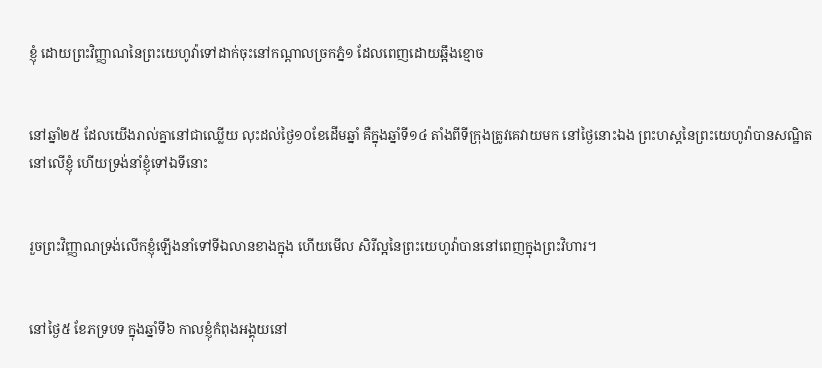ខ្ញុំ ដោយព្រះ‌វិញ្ញាណនៃព្រះ‌យេហូវ៉ាទៅដាក់ចុះនៅកណ្តាលច្រកភ្នំ១ ដែលពេញដោយឆ្អឹងខ្មោច


នៅឆ្នាំ២៥ ដែលយើងរាល់គ្នានៅជាឈ្លើយ លុះដល់ថ្ងៃ១០ខែដើមឆ្នាំ គឺក្នុងឆ្នាំទី១៤ តាំងពីទីក្រុងត្រូវគេវាយមក នៅថ្ងៃនោះឯង ព្រះ‌ហស្តនៃព្រះ‌យេហូវ៉ាបានសណ្ឋិតនៅលើខ្ញុំ ហើយទ្រង់នាំខ្ញុំទៅឯទីនោះ


រួចព្រះ‌វិញ្ញាណទ្រង់លើកខ្ញុំឡើងនាំទៅទីឯលានខាងក្នុង ហើយមើល សិរី‌ល្អនៃព្រះ‌យេហូវ៉ាបាននៅពេញក្នុងព្រះ‌វិហារ។


នៅថ្ងៃ៥ ខែភទ្របទ ក្នុងឆ្នាំទី៦ កាលខ្ញុំកំពុងអង្គុយនៅ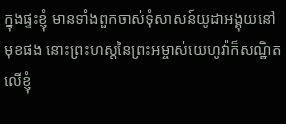ក្នុងផ្ទះខ្ញុំ មានទាំងពួកចាស់‌ទុំសាសន៍យូដាអង្គុយនៅមុខផង នោះព្រះ‌ហស្តនៃព្រះ‌អម្ចាស់យេហូវ៉ាក៏សណ្ឋិតលើខ្ញុំ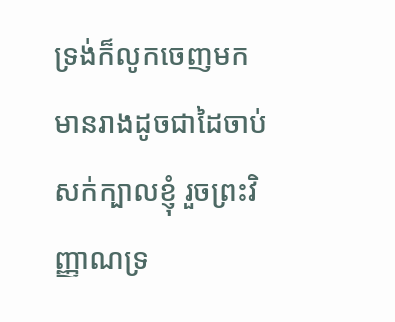ទ្រង់ក៏លូកចេញមក មានរាងដូចជាដៃចាប់សក់ក្បាលខ្ញុំ រួចព្រះ‌វិញ្ញាណទ្រ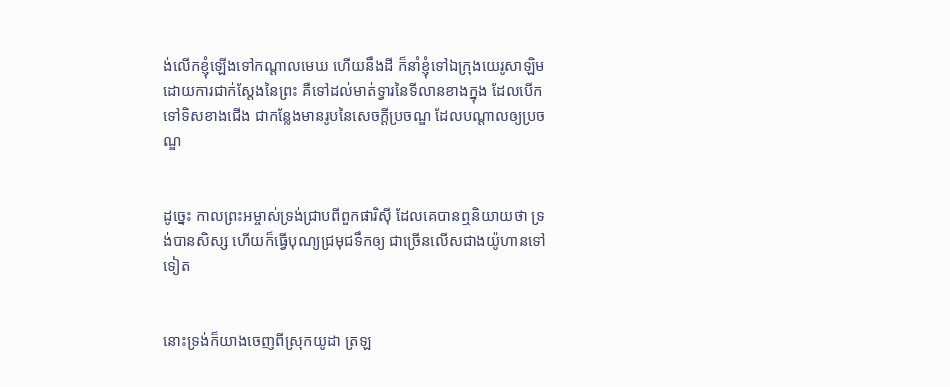ង់លើកខ្ញុំឡើងទៅកណ្តាលមេឃ ហើយនឹងដី ក៏នាំខ្ញុំទៅឯក្រុងយេរូ‌សាឡិមដោយការជាក់‌ស្តែងនៃព្រះ គឺទៅដល់មាត់ទ្វារនៃទីលានខាងក្នុង ដែលបើកទៅទិសខាងជើង ជាកន្លែងមានរូបនៃសេចក្ដីប្រចណ្ឌ ដែលបណ្តាលឲ្យប្រចណ្ឌ


ដូច្នេះ កាលព្រះ‌អម្ចាស់ទ្រង់ជ្រាបពីពួកផារិស៊ី ដែលគេបានឮនិយាយថា ទ្រង់បានសិស្ស ហើយក៏ធ្វើបុណ្យជ្រមុជ‌ទឹកឲ្យ ជាច្រើនលើសជាងយ៉ូហានទៅទៀត


នោះទ្រង់ក៏យាងចេញពីស្រុកយូដា ត្រឡ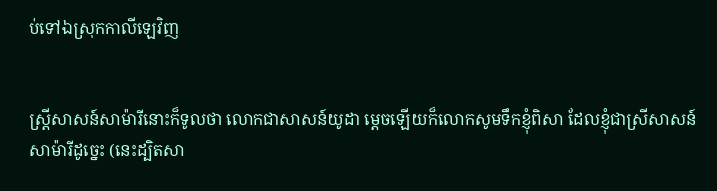ប់ទៅឯស្រុកកាលី‌ឡេវិញ


ស្ត្រីសាសន៍សាម៉ារីនោះក៏ទូលថា លោកជាសាសន៍យូដា ម្តេចឡើយក៏លោកសូមទឹកខ្ញុំពិសា ដែលខ្ញុំជាស្រីសាសន៍សាម៉ារីដូច្នេះ (នេះដ្បិតសា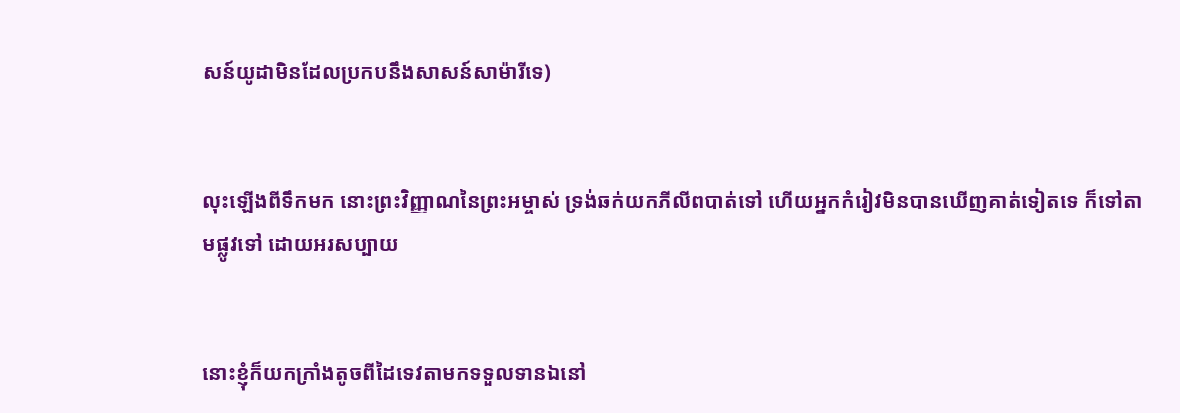សន៍យូដាមិនដែលប្រកបនឹងសាសន៍សាម៉ារីទេ)


លុះឡើងពីទឹកមក នោះព្រះ‌វិញ្ញាណនៃព្រះ‌អម្ចាស់ ទ្រង់ឆក់យកភីលីពបាត់ទៅ ហើយអ្នកកំរៀវមិនបានឃើញគាត់ទៀតទេ ក៏ទៅតាមផ្លូវទៅ ដោយអរសប្បាយ


នោះខ្ញុំក៏យកក្រាំងតូចពីដៃទេវតាមកទទួលទានឯនៅ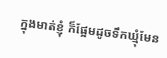ក្នុងមាត់ខ្ញុំ ក៏ផ្អែមដូចទឹកឃ្មុំមែន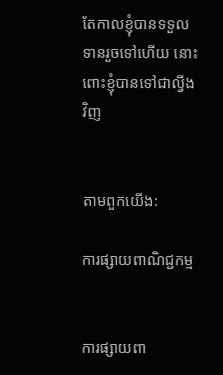តែកាលខ្ញុំបានទទួលទានរួចទៅហើយ នោះពោះខ្ញុំបានទៅជាល្វីងវិញ


តាមពួកយើង:

ការផ្សាយពាណិជ្ជកម្ម


ការផ្សាយពា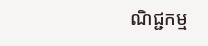ណិជ្ជកម្ម